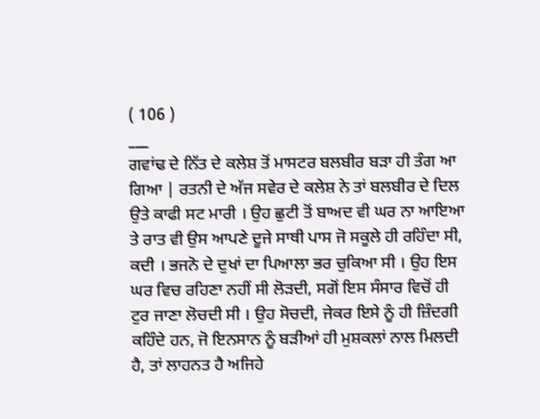( 106 )
___
ਗਵਾਂਢ ਦੇ ਨਿੱਤ ਦੇ ਕਲੇਸ਼ ਤੋਂ ਮਾਸਟਰ ਬਲਬੀਰ ਬੜਾ ਹੀ ਤੰਗ ਆ ਗਿਆ | ਰਤਨੀ ਦੇ ਅੱਜ ਸਵੇਰ ਦੇ ਕਲੇਸ਼ ਨੇ ਤਾਂ ਬਲਬੀਰ ਦੇ ਦਿਲ ਉਤੇ ਕਾਫੀ ਸਟ ਮਾਰੀ । ਉਹ ਛੁਟੀ ਤੋਂ ਬਾਅਦ ਵੀ ਘਰ ਨਾ ਆਇਆ ਤੇ ਰਾਤ ਵੀ ਉਸ ਆਪਣੇ ਦੂਜੇ ਸਾਥੀ ਪਾਸ ਜੋ ਸਕੂਲੇ ਹੀ ਰਹਿੰਦਾ ਸੀ, ਕਦੀ । ਭਜਨੋ ਦੇ ਦੁਖਾਂ ਦਾ ਪਿਆਲਾ ਭਰ ਚੁਕਿਆ ਸੀ । ਉਹ ਇਸ ਘਰ ਵਿਚ ਰਹਿਣਾ ਨਹੀਂ ਸੀ ਲੋੜਦੀ, ਸਗੋਂ ਇਸ ਸੰਸਾਰ ਵਿਚੋਂ ਹੀ ਟੁਰ ਜਾਣਾ ਲੋਚਦੀ ਸੀ । ਉਹ ਸੋਚਦੀ, ਜੇਕਰ ਇਸੇ ਨੂੰ ਹੀ ਜ਼ਿੰਦਗੀ ਕਹਿੰਦੇ ਹਨ, ਜੋ ਇਨਸਾਨ ਨੂੰ ਬੜੀਆਂ ਹੀ ਮੁਸ਼ਕਲਾਂ ਨਾਲ ਮਿਲਦੀ ਹੈ, ਤਾਂ ਲਾਹਨਤ ਹੈ ਅਜਿਹੇ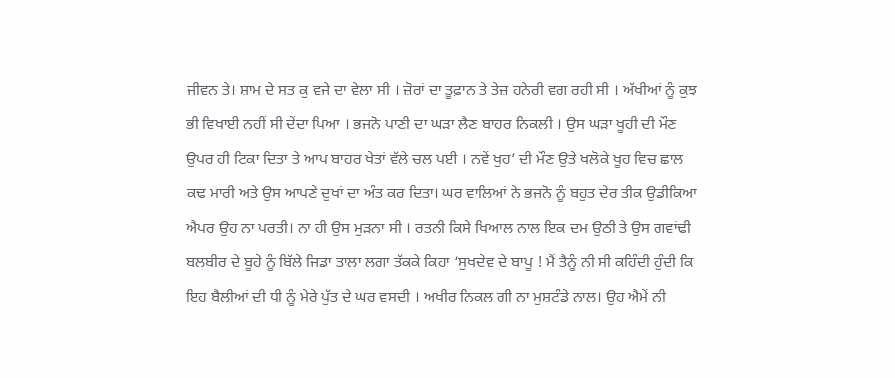ਜੀਵਨ ਤੇ। ਸ਼ਾਮ ਦੇ ਸਤ ਕੁ ਵਜੇ ਦਾ ਵੇਲਾ ਸੀ । ਜ਼ੋਰਾਂ ਦਾ ਤੂਫ਼ਾਨ ਤੇ ਤੇਜ਼ ਹਨੇਰੀ ਵਗ ਰਹੀ ਸੀ । ਅੱਖੀਆਂ ਨੂੰ ਕੁਝ ਭੀ ਵਿਖਾਈ ਨਹੀਂ ਸੀ ਦੇਂਦਾ ਪਿਆ । ਭਜਨੋ ਪਾਣੀ ਦਾ ਘੜਾ ਲੈਣ ਬਾਹਰ ਨਿਕਲੀ । ਉਸ ਘੜਾ ਖੂਹੀ ਦੀ ਮੌਣ ਉਪਰ ਹੀ ਟਿਕਾ ਦਿਤਾ ਤੇ ਆਪ ਬਾਹਰ ਖੇਤਾਂ ਵੱਲੇ ਚਲ ਪਈ । ਨਵੇਂ ਖੁਹ’ ਦੀ ਮੌਣ ਉਤੇ ਖਲੋਕੇ ਖੂਹ ਵਿਚ ਛਾਲ ਕਢ ਮਾਰੀ ਅਤੇ ਉਸ ਆਪਣੇ ਦੁਖਾਂ ਦਾ ਅੰਤ ਕਰ ਦਿਤਾ। ਘਰ ਵਾਲਿਆਂ ਨੇ ਭਜਨੋ ਨੂੰ ਬਹੁਤ ਦੇਰ ਤੀਕ ਉਡੀਕਿਆ ਐਪਰ ਉਹ ਨਾ ਪਰਤੀ। ਨਾ ਹੀ ਉਸ ਮੁੜਨਾ ਸੀ । ਰਤਨੀ ਕਿਸੇ ਖਿਆਲ ਨਾਲ ਇਕ ਦਮ ਉਠੀ ਤੇ ਉਸ ਗਵਾਂਢੀ ਬਲਬੀਰ ਦੇ ਬੂਹੇ ਨੂੰ ਬਿੱਲੇ ਜਿਡਾ ਤਾਲਾ ਲਗਾ ਤੱਕਕੇ ਕਿਹਾ ‘ਸੁਖਦੇਵ ਦੇ ਬਾਪੂ ! ਮੈਂ ਤੈਨੂੰ ਨੀ ਸੀ ਕਹਿੰਦੀ ਹੁੰਦੀ ਕਿ ਇਹ ਬੈਲੀਆਂ ਦੀ ਧੀ ਨੂੰ ਮੇਰੇ ਪੁੱਤ ਦੇ ਘਰ ਵਸਦੀ । ਅਖੀਰ ਨਿਕਲ ਗੀ ਨਾ ਮੁਸ਼ਟੰਡੇ ਨਾਲ। ਉਹ ਐਮੇਂ ਨੀ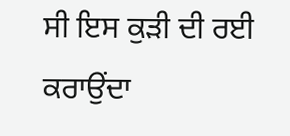ਸੀ ਇਸ ਕੁੜੀ ਦੀ ਰਈ ਕਰਾਉਂਦਾ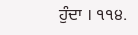ਹੁੰਦਾ । ੧੧੪.